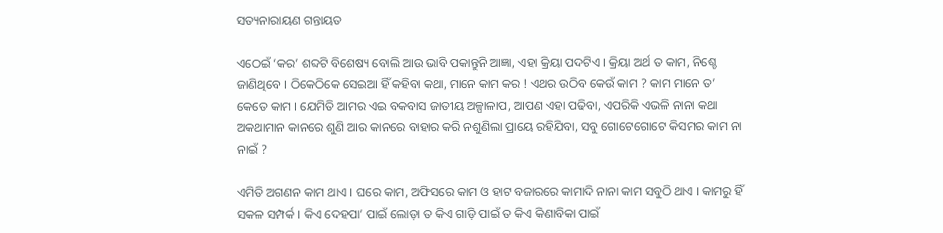ସତ୍ୟନାରାୟଣ ଗନ୍ତାୟତ

ଏଠେଇଁ ‘କର’ ଶବ୍ଦଟି ବିଶେଷ୍ୟ ବୋଲି ଆଉ ଭାବି ପକାନ୍ତୁନି ଆଜ୍ଞା, ଏହା କ୍ରିୟା ପଦଟିଏ । କ୍ରିୟା ଅର୍ଥ ତ କାମ, ନିଶ୍ଚେ ଜାଣିଥିବେ । ଠିକେଠିକେ ସେଇଆ ହିଁ କହିବା କଥା, ମାନେ କାମ କର ! ଏଥର ଉଠିବ କେଉଁ କାମ ? କାମ ମାନେ ତ’ କେତେ କାମ । ଯେମିତି ଆମର ଏଇ ବକବାସ ଜାତୀୟ ଅଳ୍ପାଳାପ, ଆପଣ ଏହା ପଢିବା, ଏପରିକି ଏଭଳି ନାନା କଥା ଅକଥାମାନ କାନରେ ଶୁଣି ଆର କାନରେ ବାହାର କରି ନଶୁଣିଲା ପ୍ରାୟେ ରହିଯିବା, ସବୁ ଗୋଟେଗୋଟେ କିସମର କାମ ନା ନାଇଁ ?

ଏମିତି ଅଗଣନ କାମ ଥାଏ । ଘରେ କାମ, ଅଫିସରେ କାମ ଓ ହାଟ ବଜାରରେ କାମାଦି ନାନା କାମ ସବୁଠି ଥାଏ । କାମରୁ ହିଁ ସକଳ ସମ୍ପର୍କ । କିଏ ଦେହପା’ ପାଇଁ ଲୋଡ଼ା ତ କିଏ ଗାଡ଼ି ପାଇଁ ତ କିଏ କିଣାବିକା ପାଇଁ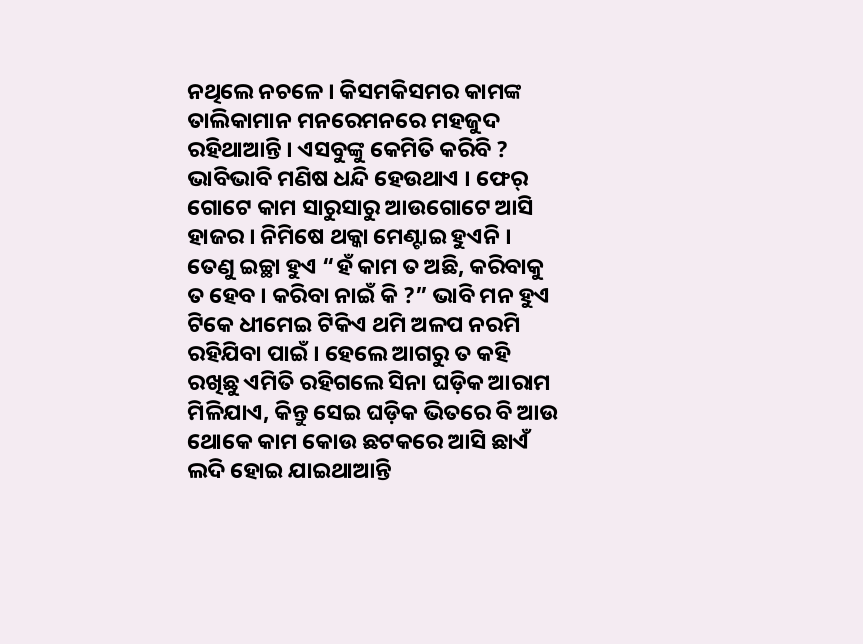ନଥିଲେ ନଚଳେ । କିସମକିସମର କାମଙ୍କ ତାଲିକାମାନ ମନରେମନରେ ମହଜୁଦ ରହିଥାଆନ୍ତି । ଏସବୁଙ୍କୁ କେମିତି କରିବି ? ଭାବିଭାବି ମଣିଷ ଧନ୍ଦି ହେଉଥାଏ । ଫେର୍ ଗୋଟେ କାମ ସାରୁସାରୁ ଆଉଗୋଟେ ଆସି ହାଜର । ନିମିଷେ ଥକ୍କା ମେଣ୍ଟାଇ ହୁଏନି । ତେଣୁ ଇଚ୍ଛା ହୁଏ “ହଁ କାମ ତ ଅଛି, କରିବାକୁ ତ ହେବ । କରିବା ନାଇଁ କି ?” ଭାବି ମନ ହୁଏ ଟିକେ ଧୀମେଇ ଟିକିଏ ଥମି ଅଳପ ନରମି ରହିଯିବା ପାଇଁ । ହେଲେ ଆଗରୁ ତ କହି ରଖିଛୁ ଏମିତି ରହିଗଲେ ସିନା ଘଡ଼ିକ ଆରାମ ମିଳିଯାଏ, କିନ୍ତୁ ସେଇ ଘଡ଼ିକ ଭିତରେ ବି ଆଉ ଥୋକେ କାମ କୋଉ ଛଟକରେ ଆସି ଛାଏଁ ଲଦି ହୋଇ ଯାଇଥାଆନ୍ତି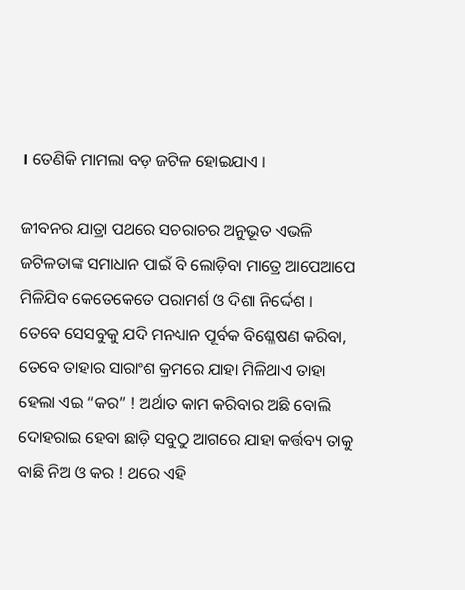। ତେଣିକି ମାମଲା ବଡ଼ ଜଟିଳ ହୋଇଯାଏ ।

ଜୀବନର ଯାତ୍ରା ପଥରେ ସଚରାଚର ଅନୁଭୂତ ଏଭଳି ଜଟିଳତାଙ୍କ ସମାଧାନ ପାଇଁ ବି ଲୋଡ଼ିବା ମାତ୍ରେ ଆପେଆପେ ମିଳିଯିବ କେତେକେତେ ପରାମର୍ଶ ଓ ଦିଶା ନିର୍ଦ୍ଦେଶ । ତେବେ ସେସବୁକୁ ଯଦି ମନଧ୍ୟାନ ପୂର୍ବକ ବିଶ୍ଳେଷଣ କରିବା, ତେବେ ତାହାର ସାରାଂଶ କ୍ରମରେ ଯାହା ମିଳିଥାଏ ତାହା ହେଲା ଏଇ “କର” ! ଅର୍ଥାତ କାମ କରିବାର ଅଛି ବୋଲି ଦୋହରାଇ ହେବା ଛାଡ଼ି ସବୁଠୁ ଆଗରେ ଯାହା କର୍ତ୍ତବ୍ୟ ତାକୁ ବାଛି ନିଅ ଓ କର ! ଥରେ ଏହି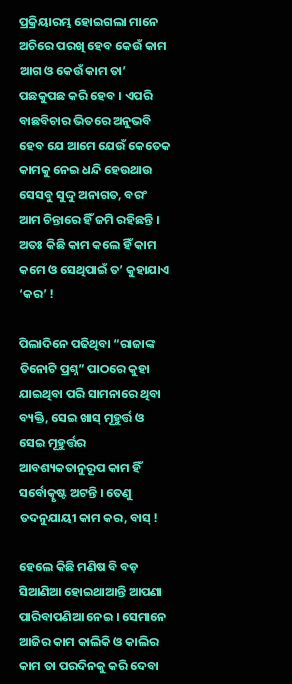ପ୍ରକ୍ରିୟାରମ୍ଭ ହୋଇଗଲା ମାନେ ଅଚିରେ ପରଖି ହେବ କେଉଁ କାମ ଆଗ ଓ କେଉଁ କାମ ତା’ ପଛକୁପଛ କରି ହେବ । ଏପରି ବାଛବିଚାର ଭିତରେ ଅନୁଭବି ହେବ ଯେ ଆମେ ଯେଉଁ କେତେକ କାମକୁ ନେଇ ଧନ୍ଦି ହେଉଥାଉ ସେସବୁ ସୁଦ୍ଦୁ ଅନାଗତ, ବରଂ ଆମ ଚିନ୍ତାରେ ହିଁ ଜମି ରହିଛନ୍ତି । ଅତଃ କିଛି କାମ କଲେ ହିଁ କାମ କମେ ଓ ସେଥିପାଇଁ ତ’ କୁହାଯାଏ ‘କର’ !

ପିଲାଦିନେ ପଢିଥିବା “ରାଜାଙ୍କ ତିନୋଟି ପ୍ରଶ୍ନ” ପାଠରେ କୁହା ଯାଇଥିବା ପରି ସାମନାରେ ଥିବା ବ୍ୟକ୍ତି, ସେଇ ଖାସ୍ ମୂହୁର୍ତ୍ତ ଓ ସେଇ ମୂହୁର୍ତ୍ତର ଆବଶ୍ୟକତାନୁରୂପ କାମ ହିଁ ସର୍ବୋତ୍କୃଷ୍ଟ ଅଟନ୍ତି । ତେଣୁ ତଦନୁଯାୟୀ କାମ କର, ବାସ୍ !

ହେଲେ କିଛି ମଣିଷ ବି ବଡ଼ ସିଆଣିଆ ହୋଇଥାଆନ୍ତି ଆପଣା ପାରିବାପଣିଆ ନେଇ । ସେମାନେ ଆଜିର କାମ କାଲିକି ଓ କାଲିର କାମ ତା ପରଦିନକୁ କରି ଦେବା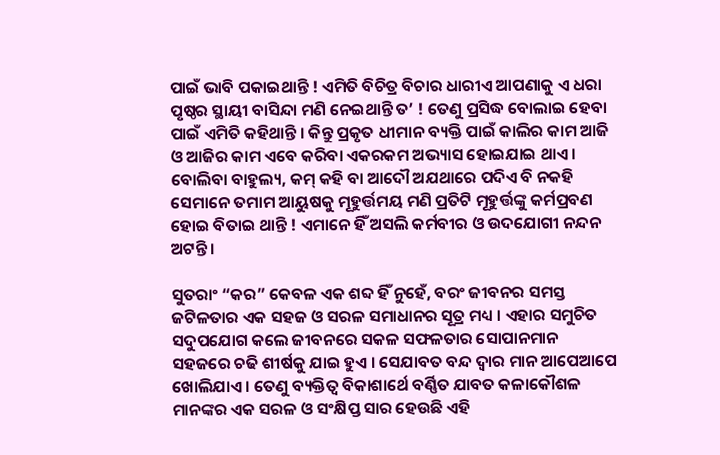ପାଇଁ ଭାବି ପକାଇଥାନ୍ତି ! ଏମିତି ବିଚିତ୍ର ବିଚାର ଧାରୀଏ ଆପଣାକୁ ଏ ଧରା ପୃଷ୍ଠର ସ୍ଥାୟୀ ବାସିନ୍ଦା ମଣି ନେଇଥାନ୍ତି ତ’ ! ତେଣୁ ପ୍ରସିଦ୍ଧ ବୋଲାଇ ହେବା ପାଇଁ ଏମିତି କହିଥାନ୍ତି । କିନ୍ତୁ ପ୍ରକୃତ ଧୀମାନ ବ୍ୟକ୍ତି ପାଇଁ କାଲିର କାମ ଆଜି ଓ ଆଜିର କାମ ଏବେ କରିବା ଏକରକମ ଅଭ୍ୟାସ ହୋଇଯାଇ ଥାଏ । ବୋଲିବା ବାହୁଲ୍ୟ, କମ୍ କହି ବା ଆଦୌ ଅଯଥାରେ ପଦିଏ ବି ନକହି ସେମାନେ ତମାମ ଆୟୁଷକୁ ମୂହୁର୍ତ୍ତମୟ ମଣି ପ୍ରତିଟି ମୂହୁର୍ତ୍ତଙ୍କୁ କର୍ମପ୍ରବଣ ହୋଇ ବିତାଇ ଥାନ୍ତି ! ଏମାନେ ହିଁ ଅସଲି କର୍ମବୀର ଓ ଉଦଯୋଗୀ ନନ୍ଦନ ଅଟନ୍ତି ।

ସୁତରାଂ “କର” କେବଳ ଏକ ଶବ୍ଦ ହିଁ ନୁହେଁ, ବରଂ ଜୀବନର ସମସ୍ତ ଜଟିଳତାର ଏକ ସହଜ ଓ ସରଳ ସମାଧାନର ସୂତ୍ର ମଧ୍ୟ । ଏହାର ସମୁଚିତ ସଦୁପଯୋଗ କଲେ ଜୀବନରେ ସକଳ ସଫଳତାର ସୋପାନମାନ ସହଜରେ ଚଢି ଶୀର୍ଷକୁ ଯାଇ ହୁଏ । ସେଯାବତ ବନ୍ଦ ଦ୍ଵାର ମାନ ଆପେଆପେ ଖୋଲିଯାଏ । ତେଣୁ ବ୍ୟକ୍ତିତ୍ୱ ବିକାଶାର୍ଥେ ବର୍ଣ୍ଣିତ ଯାବତ କଳାକୌଶଳ ମାନଙ୍କର ଏକ ସରଳ ଓ ସଂକ୍ଷିପ୍ତ ସାର ହେଉଛି ଏହି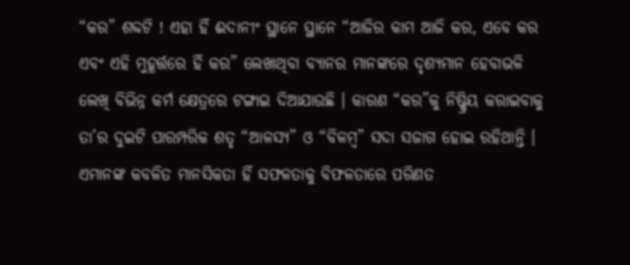“କର” ଶବ୍ଦଟି ! ଏହା ହିଁ ଈଦାନୀଂ ସ୍ଥାନେ ସ୍ଥାନେ “ଆଜିର କାମ ଆଜି କର, ଏବେ କର ଏବଂ ଏହି ମୁହୂର୍ତ୍ତରେ ହିଁ କର” ଲେଖାଥିବା ବ୍ୟାନର ମାନଙ୍କରେ ଦୃଶ୍ୟମାନ ହେବାଭଳି ଲେଖି ବିଭିନ୍ନ କର୍ମ କ୍ଷେତ୍ରରେ ଟଙ୍ଗାଇ ଦିଆଯାଉଛି । କାରଣ “କର”କୁ ନିଷ୍କ୍ରିୟ କରାଇବାକୁ ତା’ର ଦୁଇଟି ପାରମ୍ପରିକ ଶତୃ “ଆଳସ୍ୟ” ଓ “ବିଳମ୍ବ” ସଦା ସଜାଗ ହୋଇ ରହିଥାନ୍ତି । ଏମାନଙ୍କ କବଳିତ ମାନସିକତା ହିଁ ସଫଳତାକୁ ବିଫଳତାରେ ପରିଣତ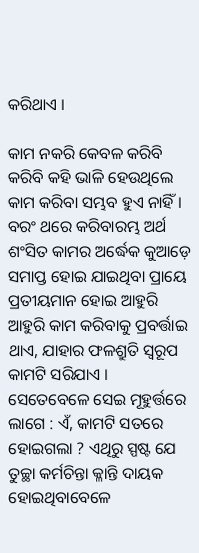କରିଥାଏ ।

କାମ ନକରି କେବଳ କରିବି କରିବି କହି ଭାଳି ହେଉଥିଲେ କାମ କରିବା ସମ୍ଭବ ହୁଏ ନାହିଁ । ବରଂ ଥରେ କରିବାରମ୍ଭ ଅର୍ଥ ଶଂସିତ କାମର ଅର୍ଦ୍ଧେକ କୁଆଡ଼େ ସମାପ୍ତ ହୋଇ ଯାଇଥିବା ପ୍ରାୟେ ପ୍ରତୀୟମାନ ହୋଇ ଆହୁରି ଆହୁରି କାମ କରିବାକୁ ପ୍ରବର୍ତ୍ତାଇ ଥାଏ, ଯାହାର ଫଳଶ୍ରୁତି ସ୍ୱରୂପ କାମଟି ସରିଯାଏ । ସେତେବେଳେ ସେଇ ମୂହୁର୍ତ୍ତରେ ଲାଗେ : ଏଁ, କାମଟି ସତରେ ହୋଇଗଲା ? ଏଥିରୁ ସ୍ପଷ୍ଟ ଯେ ତୁଚ୍ଛା କର୍ମଚିନ୍ତା କ୍ଳାନ୍ତି ଦାୟକ ହୋଇଥିବାବେଳେ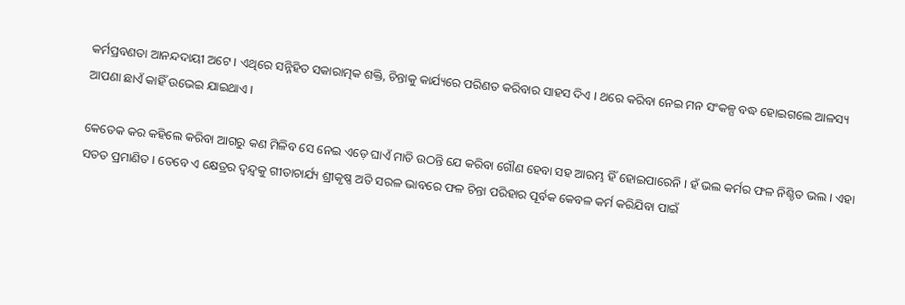କର୍ମପ୍ରବଣତା ଆନନ୍ଦଦାୟୀ ଅଟେ । ଏଥିରେ ସନ୍ନିହିତ ସକାରାତ୍ମକ ଶକ୍ତି, ଚିନ୍ତାକୁ କାର୍ଯ୍ୟରେ ପରିଣତ କରିବାର ସାହସ ଦିଏ । ଥରେ କରିବା ନେଇ ମନ ସଂକଳ୍ପ ବଦ୍ଧ ହୋଇଗଲେ ଆଳସ୍ୟ ଆପଣା ଛାଏଁ କାହିଁ ଉଭେଇ ଯାଇଥାଏ ।

କେତେକ କର କହିଲେ କରିବା ଆଗରୁ କଣ ମିଳିବ ସେ ନେଇ ଏଡ଼େ ଘାଏଁ ମାତି ଉଠନ୍ତି ଯେ କରିବା ଗୌଣ ହେବା ସହ ଆରମ୍ଭ ହିଁ ହୋଇପାରେନି । ହଁ ଭଲ କର୍ମର ଫଳ ନିଶ୍ଚିତ ଭଲ । ଏହା ସତତ ପ୍ରମାଣିତ । ତେବେ ଏ କ୍ଷେତ୍ରର ଦ୍ୱନ୍ଦ୍ୱକୁ ଗୀତାଚାର୍ଯ୍ୟ ଶ୍ରୀକୃଷ୍ଣ ଅତି ସରଳ ଭାବରେ ଫଳ ଚିନ୍ତା ପରିହାର ପୂର୍ବକ କେବଳ କର୍ମ କରିଯିବା ପାଇଁ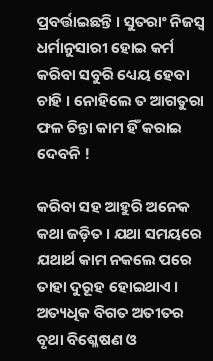ପ୍ରବର୍ତ୍ତାଇଛନ୍ତି । ସୁତରାଂ ନିଜସ୍ୱ ଧର୍ମାନୁସାରୀ ହୋଇ କର୍ମ କରିବା ସବୁରି ଧ୍ୟେୟ ହେବା ଚାହି । ନୋହିଲେ ତ ଆଗତୁରା ଫଳ ଚିନ୍ତା କାମ ହିଁ କରାଇ ଦେବନି !

କରିବା ସହ ଆହୁରି ଅନେକ କଥା ଜଡ଼ିତ । ଯଥା ସମୟରେ ଯଥାର୍ଥ କାମ ନକଲେ ପରେ ତାହା ଦୁରୂହ ହୋଇଥାଏ । ଅତ୍ୟଧିକ ବିଗତ ଅତୀତର ବୃଥା ବିଶ୍ଳେଷଣ ଓ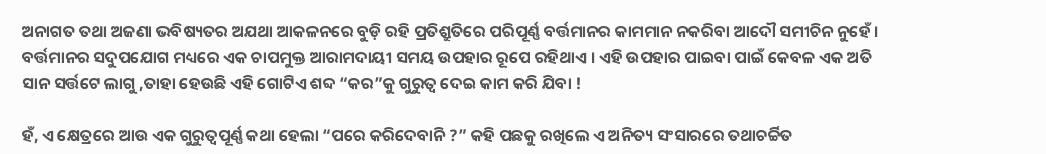ଅନାଗତ ତଥା ଅଜଣା ଭବିଷ୍ୟତର ଅଯଥା ଆକଳନରେ ବୁଡ଼ି ରହି ପ୍ରତିଶ୍ରୁତିରେ ପରିପୂର୍ଣ୍ଣ ବର୍ତ୍ତମାନର କାମମାନ ନକରିବା ଆଦୌ ସମୀଚିନ ନୁହେଁ । ବର୍ତ୍ତମାନର ସଦୁପଯୋଗ ମଧ୍ୟରେ ଏକ ଚାପମୁକ୍ତ ଆରାମଦାୟୀ ସମୟ ଉପହାର ରୂପେ ରହିଥାଏ । ଏହି ଉପହାର ପାଇବା ପାଇଁ କେବଳ ଏକ ଅତି ସାନ ସର୍ତ୍ତଟେ ଲାଗୁ ,ତାହା ହେଉଛି ଏହି ଗୋଟିଏ ଶବ୍ଦ “କର”କୁ ଗୁରୁତ୍ୱ ଦେଇ କାମ କରି ଯିବା !

ହଁ, ଏ କ୍ଷେତ୍ରରେ ଆଉ ଏକ ଗୁରୁତ୍ୱପୂର୍ଣ୍ଣ କଥା ହେଲା “ପରେ କରିଦେବାନି ?” କହି ପଛକୁ ରଖିଲେ ଏ ଅନିତ୍ୟ ସଂସାରରେ ତଥାଚର୍ଚ୍ଚିତ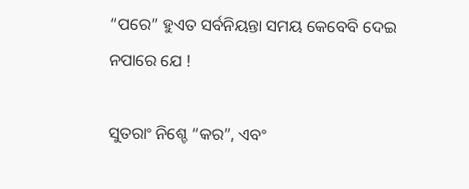“ପରେ” ହୁଏତ ସର୍ବନିୟନ୍ତା ସମୟ କେବେବି ଦେଇ ନପାରେ ଯେ !

ସୁତରାଂ ନିଶ୍ଚେ “କର”, ଏବଂ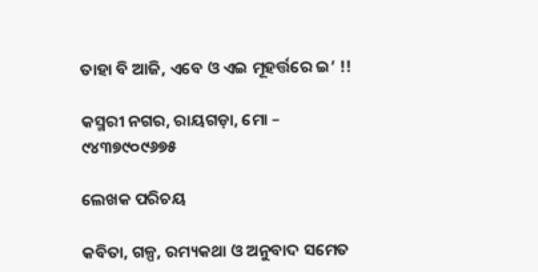ତାହା ବି ଆଜି, ଏବେ ଓ ଏଇ ମୂହର୍ତ୍ତରେ ଇ’ !!

କସ୍ମରୀ ନଗର, ରାୟଗଡ଼ା, ମୋ – ୯୪୩୭୯୦୯୬୭୫

ଲେଖକ ପରିଚୟ

କବିତା, ଗଳ୍ପ, ରମ୍ୟକଥା ଓ ଅନୁବାଦ ସମେତ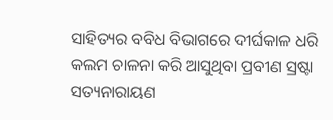ସାହିତ୍ୟର ବବିଧ ବିଭାଗରେ ଦୀର୍ଘକାଳ ଧରି କଲମ ଚାଳନା କରି ଆସୁଥିବା ପ୍ରବୀଣ ସ୍ରଷ୍ଟା ସତ୍ୟନାରାୟଣ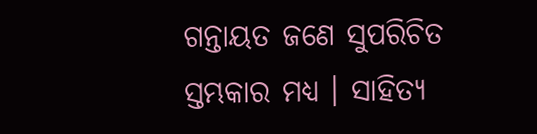ଗନ୍ତାୟତ ଜଣେ ସୁପରିଚିତ ସ୍ତମ୍ଭକାର ମଧ୍ୟ । ସାହିତ୍ୟ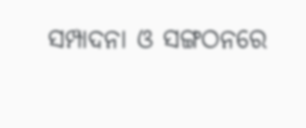ସମ୍ପାଦନା ଓ ସଙ୍ଗଠନରେ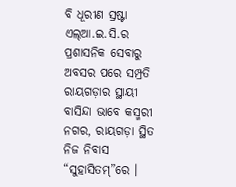ବି ଧୂରୀଣ ସ୍ରଷ୍ଟା ଏଲ୍ଆ.ଇ.ସି.ର ପ୍ରଶାସନିକ ସେବାରୁ ଅବସର ପରେ ସମ୍ପ୍ରତି ରାୟଗଡ଼ାର ସ୍ଥାୟୀ ବାସିନ୍ଦା ଭାବେ କସ୍ମରୀ ନଗର, ରାୟଗଡ଼ା ସ୍ଥିତ ନିଜ ନିବାସ “ସୁହାସିତମ୍”ରେ ।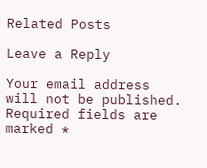Related Posts

Leave a Reply

Your email address will not be published. Required fields are marked *